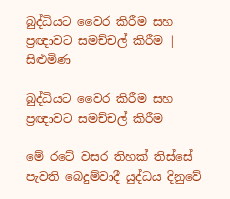බුද්ධියට වෛර කිරීම සහ ප්‍රඥාවට සමච්චල් කිරීම | සිළුමිණ

බුද්ධියට වෛර කිරීම සහ ප්‍රඥාවට සමච්චල් කිරීම

මේ රටේ වසර තිහක් තිස්සේ පැවති බෙදුම්වාදී යුද්ධය දිනුවේ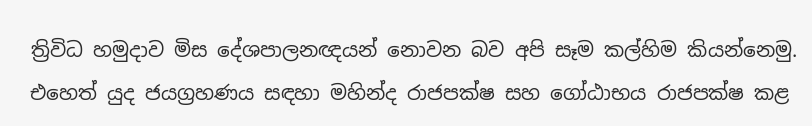ත්‍රිවිධ හමුදාව මිස දේශපාලනඥයන් නොවන බව අපි සෑම කල්හිම කියන්නෙමු. එහෙත් යුද ජයග්‍රහණය සඳහා මහින්ද රාජපක්ෂ සහ ගෝඨාභය රාජපක්ෂ කළ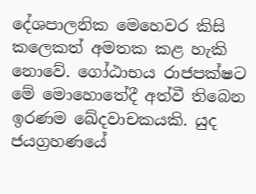දේශපාලනික මෙහෙවර කිසි කලෙකත් අමතක කළ හැකි නොවේ. ගෝඨාභය රාජපක්ෂට මේ මොහොතේදී අත්වී තිබෙන ඉරණම ඛේදවාචකයකි. යුද ජයග්‍රහණයේ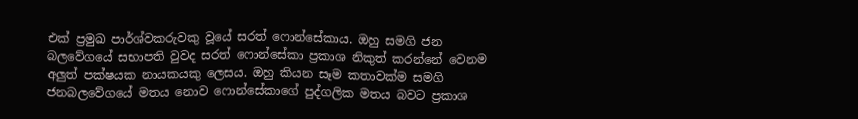එක් ප්‍රමුඛ පාර්ශ්වකරුවකු වූයේ සරත් ෆොන්සේකාය. ඔහු සමගි ජන බලවේගයේ සභාපති වුවද සරත් ෆොන්සේකා ප්‍රකාශ නිකුත් කරන්නේ වෙනම අලුත් පක්ෂයක නායකයකු ලෙසය. ඔහු කියන සෑම කතාවක්ම සමගි ජනබලවේගයේ මතය නොව ෆොන්සේකාගේ පුද්ගලික මතය බවට ප්‍රකාශ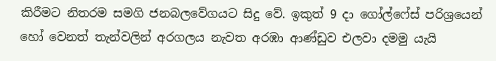කිරීමට නිතරම සමගි ජනබලවේගයට සිදු වේ. ඉකුත් 9 දා ගෝල්ෆේස් පරිශ්‍රයෙන් හෝ වෙනත් තැන්වලින් අරගලය නැවත අරඹා ආණ්ඩුව එලවා දමමු යැයි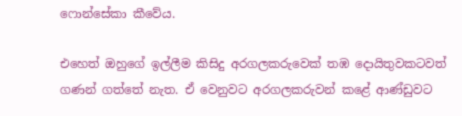ෆොන්සේකා කීවේය.

එහෙත් ඔහුගේ ඉල්ලීම කිසිදු අරගලකරුවෙක් තඹ දොයිතුවකටවත් ගණන් ගත්තේ නැත. ඒ වෙනුවට අරගලකරුවන් කළේ ආණ්ඩුවට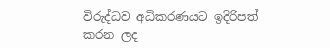විරුද්ධව අධිකරණයට ඉදිරිපත් කරන ලද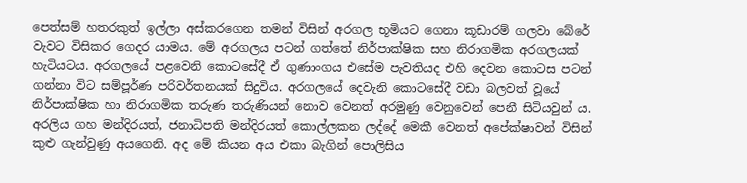පෙත්සම් හතරකුත් ඉල්ලා අස්කරගෙන තමන් විසින් අරගල භූමියට ගෙනා කූඩාරම් ගලවා බේරේ වැවට විසිකර ගෙදර යාමය. මේ අරගලය පටන් ගත්තේ නිර්පාක්ෂික සහ නිරාගමික අරගලයක් හැටියටය. අරගලයේ පළවෙනි කොටසේදී ඒ ගුණාංගය එසේම පැවතියද එහි දෙවන කොටස පටන් ගන්නා විට සම්පූර්ණ පරිවර්තනයක් සිදුවිය. අරගලයේ දෙවැනි කොටසේදී වඩා බලවත් වූයේ නිර්පාක්ෂික හා නිරාගමික තරුණ තරුණියන් නොව වෙනත් අරමුණු වෙනුවෙන් පෙනී සිටියවුන් ය. අරලිය ගහ මන්දිරයත්, ජනාධිපති මන්දිරයත් කොල්ලකන ලද්දේ මෙකී වෙනත් අපේක්ෂාවන් විසින් කුළු ගැන්වුණු අයගෙනි. අද මේ කියන අය එකා බැගින් පොලිසිය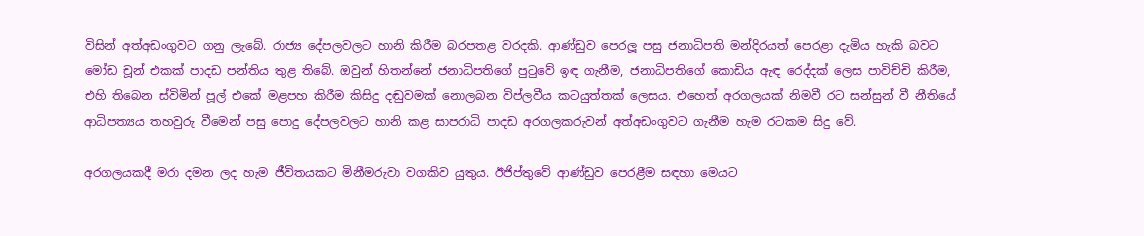විසින් අත්අඩංගුවට ගනු ලැබේ. රාජ්‍ය දේපලවලට හානි කිරීම බරපතළ වරදකි. ආණ්ඩුව පෙරලූ පසු ජනාධිපති මන්දිරයත් පෙරළා දැමිය හැකි බවට මෝඩ චූන් එකක් පාදඩ පන්තිය තුළ තිබේ. ඔවුන් හිතන්නේ ජනාධිපතිගේ පුටුවේ ඉඳ ගැනීම, ජනාධිපතිගේ කොඩිය ඇඳ රෙද්දක් ලෙස පාවිච්චි කිරීම, එහි තිබෙන ස්විමින් පූල් එකේ මළපහ කිරීම කිසිදු දඬුවමක් නොලබන විප්ලවීය කටයුත්තක් ලෙසය. එහෙත් අරගලයක් නිමවී රට සන්සුන් වී නීතියේ ආධිපත්‍යය තහවුරු වීමෙන් පසු පොදු දේපලවලට හානි කළ සාපරාධි පාදඩ අරගලකරුවන් අත්අඩංගුවට ගැනීම හැම රටකම සිදු වේ.

අරගලයකදී මරා දමන ලද හැම ජීවිතයකට මිනීමරුවා වගකිව යුතුය. ඊජිප්තුවේ ආණ්ඩුව පෙරළීම සඳහා මෙයට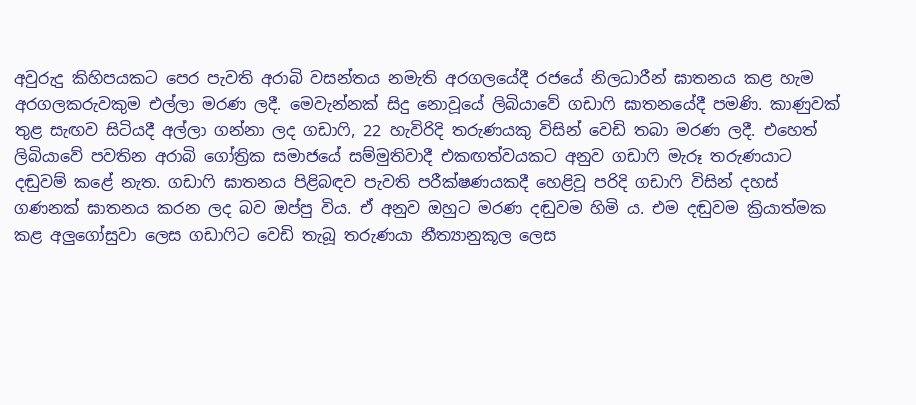අවුරුදු කිහිපයකට පෙර පැවති අරාබි වසන්තය නමැති අරගලයේදී රජයේ නිලධාරීන් ඝාතනය කළ හැම අරගලකරුවකුම එල්ලා මරණ ලදී. මෙවැන්නක් සිදු නොවූයේ ලිබියාවේ ගඩාෆි ඝාතනයේදී පමණි. කාණුවක් තුළ සැඟව සිටියදී අල්ලා ගන්නා ලද ගඩාෆි, 22 හැවිරිදි තරුණයකු විසින් වෙඩි තබා මරණ ලදී. එහෙත් ලිබියාවේ පවතින අරාබි ගෝත්‍රික සමාජයේ සම්මුතිවාදී එකඟත්වයකට අනුව ගඩාෆි මැරූ තරුණයාට දඬුවම් කළේ නැත. ගඩාෆි ඝාතනය පිළිබඳව පැවති පරීක්ෂණයකදී හෙළිවූ පරිදි ගඩාෆි විසින් දහස් ගණනක් ඝාතනය කරන ලද බව ඔප්පු විය. ඒ අනුව ඔහුට මරණ දඬුවම හිමි ය. එම දඬුවම ක්‍රියාත්මක කළ අලුගෝසුවා ලෙස ගඩාෆිට වෙඩි තැබූ තරුණයා නීත්‍යානුකූල ලෙස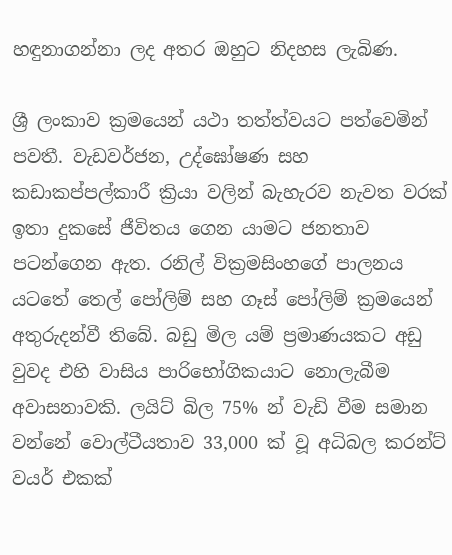හඳුනාගන්නා ලද අතර ඔහුට නිදහස ලැබිණ.

ශ්‍රී ලංකාව ක්‍රමයෙන් යථා තත්ත්වයට පත්වෙමින් පවතී. වැඩවර්ජන, උද්ඝෝෂණ සහ කඩාකප්පල්කාරී ක්‍රියා වලින් බැහැරව නැවත වරක් ඉතා දුකසේ ජීවිතය ගෙන යාමට ජනතාව පටන්ගෙන ඇත. රනිල් වික්‍රමසිංහගේ පාලනය යටතේ තෙල් පෝලිම් සහ ගෑස් පෝලිම් ක්‍රමයෙන් අතුරුදන්වී තිබේ. බඩු මිල යම් ප්‍රමාණයකට අඩු වුවද එහි වාසිය පාරිභෝගිකයාට නොලැබීම අවාසනාවකි. ලයිට් බිල 75% න් වැඩි වීම සමාන වන්නේ වොල්ටීයතාව 33,000 ක් වූ අධිබල කරන්ට් වයර් එකක්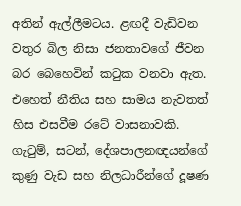අතින් ඇල්ලීමටය. ළඟදී වැඩිවන වතුර බිල නිසා ජනතාවගේ ජීවන බර බෙහෙවින් කටුක වනවා ඇත. එහෙත් නීතිය සහ සාමය නැවතත් හිස එසවීම රටේ වාසනාවකි. ගැටුම්, සටන්, දේශපාලනඥයන්ගේ කුණු වැඩ සහ නිලධාරීන්ගේ දූෂණ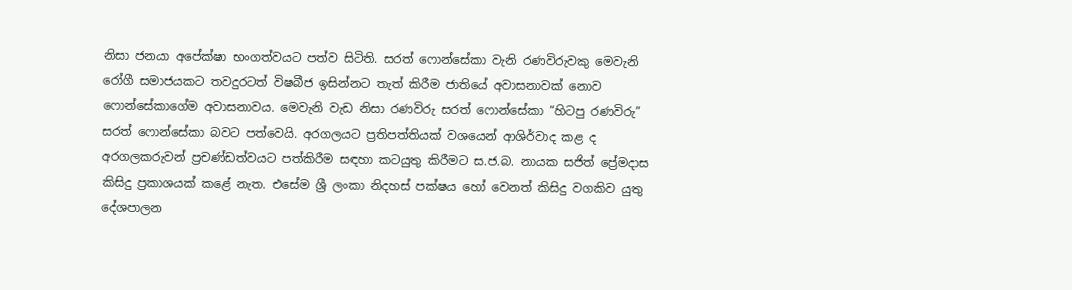නිසා ජනයා අපේක්ෂා භංගත්වයට පත්ව සිටිති. සරත් ෆොන්සේකා වැනි රණවිරුවකු මෙවැනි රෝගී සමාජයකට තවදුරටත් විෂබීජ ඉසින්නට තැත් කිරීම ජාතියේ අවාසනාවක් නොව ෆොන්සේකාගේම අවාසනාවය. මෙවැනි වැඩ නිසා රණවිරු සරත් ෆොන්සේකා “හිටපු රණවිරු” සරත් ෆොන්සේකා බවට පත්වෙයි. අරගලයට ප්‍රතිපත්තියක් වශයෙන් ආශිර්වාද කළ ද අරගලකරුවන් ප්‍රචණ්ඩත්වයට පත්කිරීම සඳහා කටයුතු කිරීමට ස.ජ.බ. නායක සජිත් ප්‍රේමදාස කිසිදු ප්‍රකාශයක් කළේ නැත. එසේම ශ්‍රී ලංකා නිදහස් පක්ෂය හෝ වෙනත් කිසිදු වගකිව යුතු දේශපාලන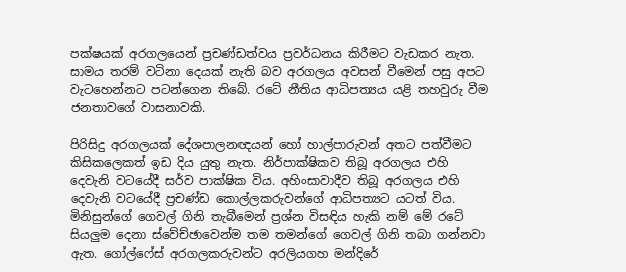පක්ෂයක් අරගලයෙන් ප්‍රචණ්ඩත්වය ප්‍රවර්ධනය කිරීමට වැඩකර නැත. සාමය තරම් වටිනා දෙයක් නැති බව අරගලය අවසන් වීමෙන් පසු අපට වැටහෙන්නට පටන්ගෙන තිබේ. රටේ නීතිය ආධිපත්‍යය යළි තහවුරු වීම ජනතාවගේ වාසනාවකි.

පිරිසිදු අරගලයක් දේශපාලනඥයන් හෝ හාල්පාරුවන් අතට පත්වීමට කිසිකලෙකත් ඉඩ දිය යුතු නැත. නිර්පාක්ෂිකව තිබූ අරගලය එහි දෙවැනි වටයේදී සර්ව පාක්ෂික විය. අහිංසාවාදීව තිබූ අරගලය එහි දෙවැනි වටයේදී ප්‍රචණ්ඩ කොල්ලකරුවන්ගේ ආධිපත්‍යට යටත් විය. මිනිසුන්ගේ ගෙවල් ගිනි තැබීමෙන් ප්‍රශ්න විසඳිය හැකි නම් මේ රටේ සියලුම දෙනා ස්වේච්ඡාවෙන්ම තම තමන්ගේ ගෙවල් ගිනි තබා ගන්නවා ඇත. ගෝල්ෆේස් අරගලකරුවන්ට අරලියගහ මන්දිරේ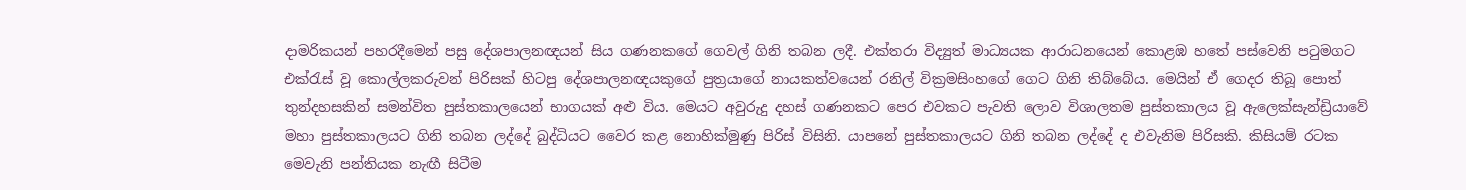දාමරිකයන් පහරදීමෙන් පසු දේශපාලනඥයන් සිය ගණනකගේ ගෙවල් ගිනි තබන ලදී. එක්තරා විද්‍යුත් මාධ්‍යයක ආරාධනයෙන් කොළඹ හතේ පස්වෙනි පටුමගට එක්රැස් වූ කොල්ලකරුවන් පිරිසක් හිටපු දේශපාලනඥයකුගේ පුත්‍රයාගේ නායකත්වයෙන් රනිල් වික්‍රමසිංහගේ ගෙට ගිනි තිබ්බේය. මෙයින් ඒ ගෙදර තිබූ පොත් තුන්දහසකින් සමන්විත පුස්තකාලයෙන් භාගයක් අළු විය. මෙයට අවුරුදු දහස් ගණනකට පෙර එවකට පැවති ලොව විශාලතම පුස්තකාලය වූ ඇලෙක්සැන්ඩ්‍රියාවේ මහා පුස්තකාලයට ගිනි තබන ලද්දේ බුද්ධියට වෛර කළ නොහික්මුණු පිරිස් විසිනි. යාපනේ පුස්තකාලයට ගිනි තබන ලද්දේ ද එවැනිම පිරිසකි. කිසියම් රටක මෙවැනි පන්තියක නැඟී සිටීම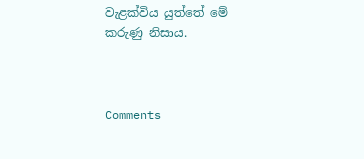වැළක්විය යුත්තේ මේ කරුණු නිසාය.



Comments